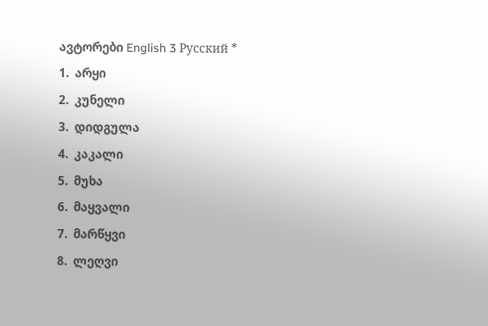ავტორები English 3 Русский *
1.  არყი
2.  კუნელი
3.  დიდგულა
4.  კაკალი
5.  მუხა
6.  მაყვალი
7.  მარწყვი
8.  ლეღვი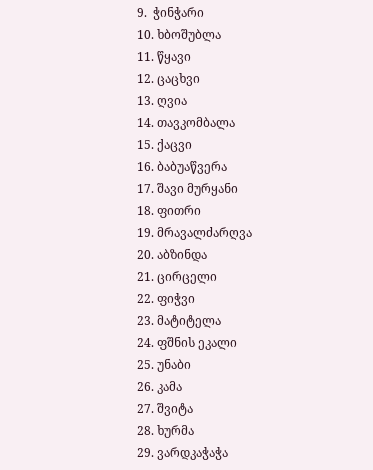9.  ჭინჭარი
10. ხბოშუბლა
11. წყავი
12. ცაცხვი
13. ღვია
14. თავკომბალა
15. ქაცვი
16. ბაბუაწვერა
17. შავი მურყანი
18. ფითრი
19. მრავალძარღვა
20. აბზინდა
21. ცირცელი
22. ფიჭვი
23. მატიტელა
24. ფშნის ეკალი
25. უნაბი
26. კამა
27. შვიტა
28. ხურმა
29. ვარდკაჭაჭა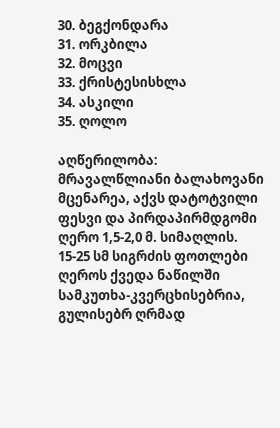30. ბეგქონდარა
31. ორკბილა
32. მოცვი
33. ქრისტესისხლა
34. ასკილი
35. ღოლო

აღწერილობა: მრავალწლიანი ბალახოვანი მცენარეა, აქვს დატოტვილი ფესვი და პირდაპირმდგომი ღერო 1,5-2,0 მ. სიმაღლის. 15-25 სმ სიგრძის ფოთლები ღეროს ქვედა ნაწილში სამკუთხა-კვერცხისებრია, გულისებრ ღრმად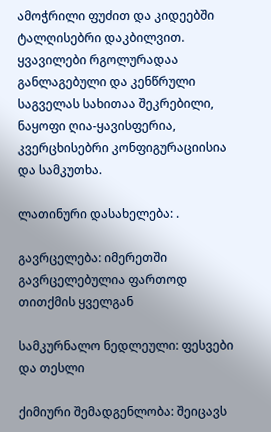ამოჭრილი ფუძით და კიდეებში ტალღისებრი დაკბილვით. ყვავილები რგოლურადაა განლაგებული და კენწრული საგველას სახითაა შეკრებილი, ნაყოფი ღია-ყავისფერია, კვერცხისებრი კონფიგურაციისია და სამკუთხა.

ლათინური დასახელება: .

გავრცელება: იმერეთში გავრცელებულია ფართოდ თითქმის ყველგან

სამკურნალო ნედლეული: ფესვები და თესლი

ქიმიური შემადგენლობა: შეიცავს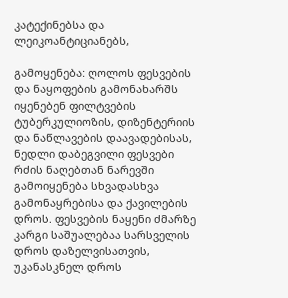კატექინებსა და ლეიკოანტიციანებს,

გამოყენება: ღოლოს ფესვების და ნაყოფების გამონახარშს იყენებენ ფილტვების ტუბერკულიოზის, დიზენტერიის და ნაწლავების დაავადებისას, ნედლი დაბეგვილი ფესვები რძის ნაღებთან ნარევში გამოიყენება სხვადასხვა გამონაყრებისა და ქავილების დროს. ფესვების ნაყენი ძმარზე კარგი საშუალებაა სარსველის დროს დაზელვისათვის, უკანასკნელ დროს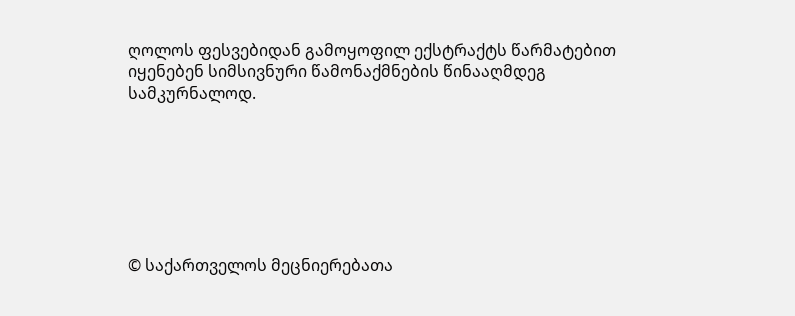ღოლოს ფესვებიდან გამოყოფილ ექსტრაქტს წარმატებით იყენებენ სიმსივნური წამონაქმნების წინააღმდეგ სამკურნალოდ.







© საქართველოს მეცნიერებათა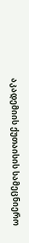აკადემიის ქუთაისის სამეცნიერო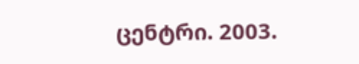ცენტრი. 2003.